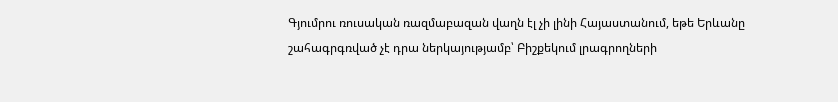Գյումրու ռուսական ռազմաբազան վաղն էլ չի լինի Հայաստանում, եթե Երևանը շահագրգռված չէ դրա ներկայությամբ՝ Բիշքեկում լրագրողների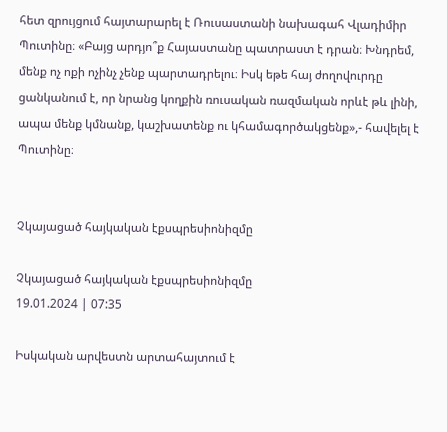հետ զրույցում հայտարարել է Ռուսաստանի նախագահ Վլադիմիր Պուտինը։ «Բայց արդյո՞ք Հայաստանը պատրաստ է դրան։ Խնդրեմ, մենք ոչ ոքի ոչինչ չենք պարտադրելու։ Իսկ եթե հայ ժողովուրդը ցանկանում է, որ նրանց կողքին ռուսական ռազմական որևէ թև լինի, ապա մենք կմնանք, կաշխատենք ու կհամագործակցենք»,- հավելել է Պուտինը։


Չկայացած հայկական էքսպրեսիոնիզմը

Չկայացած հայկական էքսպրեսիոնիզմը
19.01.2024 | 07:35

Իսկական արվեստն արտահայտում է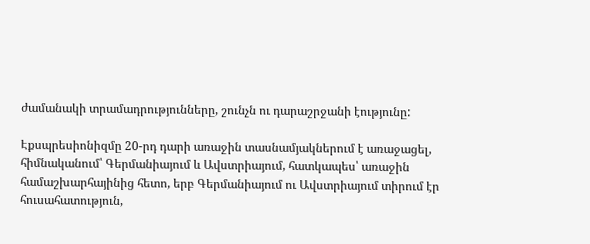ժամանակի տրամադրությունները, շունչն ու դարաշրջանի էությունը:

Էքսպրեսիոնիզմը 20-րդ դարի առաջին տասնամյակներում է առաջացել, հիմնականում՝ Գերմանիայում և Ավստրիայում, հատկապես՝ առաջին համաշխարհայինից հետո, երբ Գերմանիայում ու Ավստրիայում տիրում էր հուսահատություն,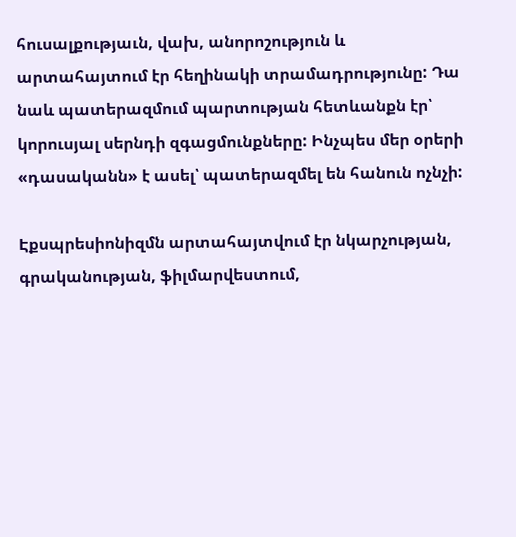հուսալքությաւն, վախ, անորոշություն և արտահայտում էր հեղինակի տրամադրությունը: Դա նաև պատերազմում պարտության հետևանքն էր՝ կորուսյալ սերնդի զգացմունքները: Ինչպես մեր օրերի «դասականն» է ասել՝ պատերազմել են հանուն ոչնչի:

Էքսպրեսիոնիզմն արտահայտվում էր նկարչության, գրականության, ֆիլմարվեստում,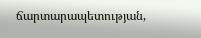ճարտարապետության,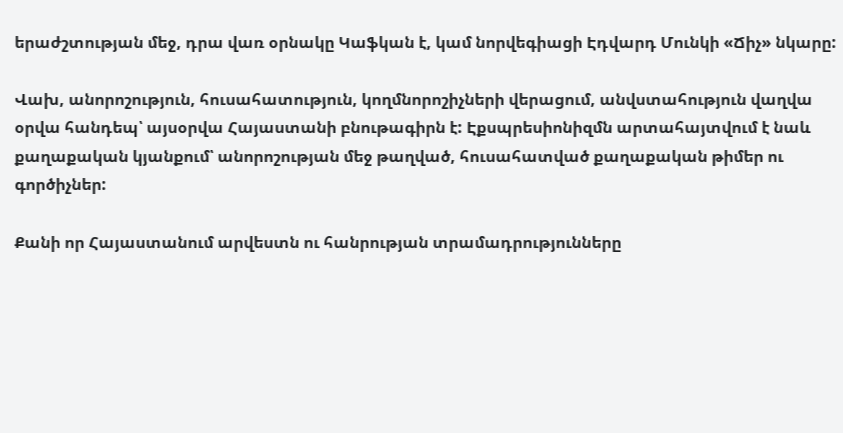երաժշտության մեջ, դրա վառ օրնակը Կաֆկան է, կամ նորվեգիացի Էդվարդ Մունկի «Ճիչ» նկարը:

Վախ, անորոշություն, հուսահատություն, կողմնորոշիչների վերացում, անվստահություն վաղվա օրվա հանդեպ՝ այսօրվա Հայաստանի բնութագիրն է: Էքսպրեսիոնիզմն արտահայտվում է նաև քաղաքական կյանքում՝ անորոշության մեջ թաղված, հուսահատված քաղաքական թիմեր ու գործիչներ:

Քանի որ Հայաստանում արվեստն ու հանրության տրամադրությունները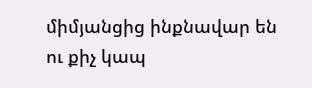միմյանցից ինքնավար են ու քիչ կապ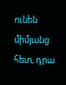ունեն միմյանց հետ, դրա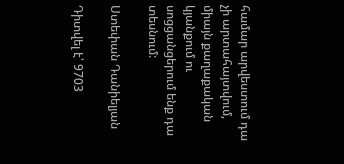համար արվեստում դա չի արտահայտվում, միայն քաղաքական կյանքում ու սոցցանցերում ենք դա տեսնում:

Ստեփան Դանիելյան

Դիտվել է՝ 9703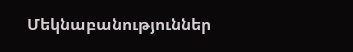Մեկնաբանություններ